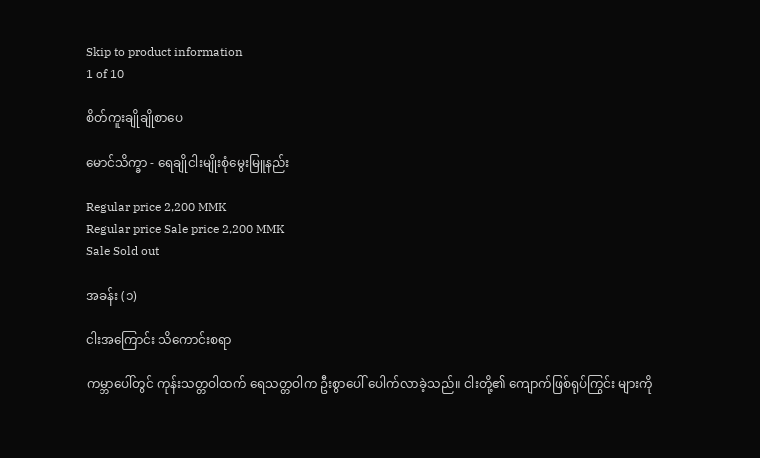Skip to product information
1 of 10

စိတ်ကူးချိုချိုစာပေ

မောင်သိက္ခာ - ရေချိုငါးမျိုးစုံမွေးမြူနည်း

Regular price 2,200 MMK
Regular price Sale price 2,200 MMK
Sale Sold out

အခန်း (၁)

ငါးအကြောင်း သိကောင်းစရာ

ကမ္ဘာပေါ်တွင် ကုန်းသတ္တဝါထက် ရေသတ္တဝါက ဦးစွာပေါ် ပေါက်လာခဲ့သည်။ ငါးတို့၏ ကျောက်ဖြစ်ရုပ်ကြွင်း များကို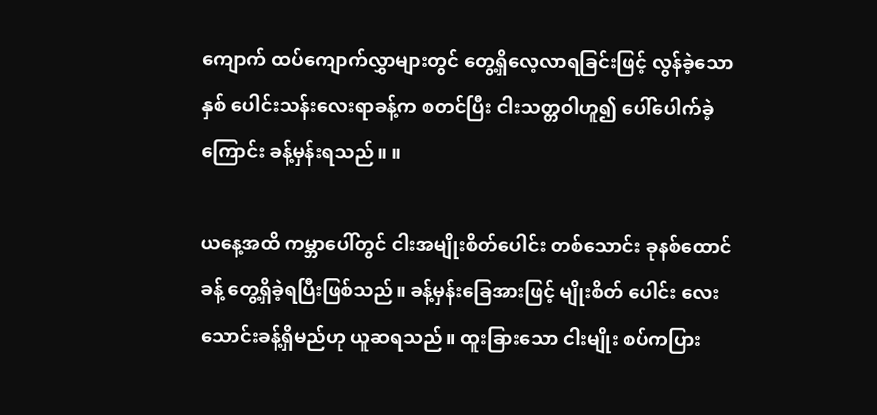ကျောက် ထပ်ကျောက်လွှာများတွင် တွေ့ရှိလေ့လာရခြင်းဖြင့် လွန်ခဲ့သောနှစ် ပေါင်းသန်းလေးရာခန့်က စတင်ပြီး ငါးသတ္တဝါဟူ၍ ပေါ်ပေါက်ခဲ့ ကြောင်း ခန့်မှန်းရသည်။ ။

ယနေ့အထိ ကမ္ဘာပေါ်တွင် ငါးအမျိုးစိတ်ပေါင်း တစ်သောင်း ခုနစ်ထောင်ခန့် တွေ့ရှိခဲ့ရပြီးဖြစ်သည်။ ခန့်မှန်းခြေအားဖြင့် မျိုးစိတ် ပေါင်း လေးသောင်းခန့်ရှိမည်ဟု ယူဆရသည်။ ထူးခြားသော ငါးမျိုး စပ်ကပြား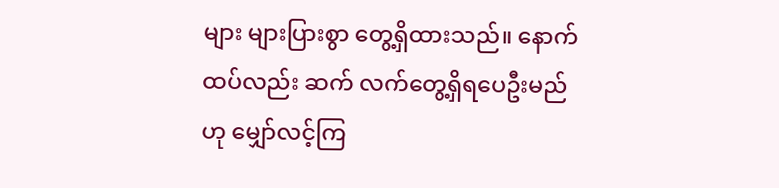များ များပြားစွာ တွေ့ရှိထားသည်။ နောက်ထပ်လည်း ဆက် လက်တွေ့ရှိရပေဦးမည်ဟု မျှော်လင့်ကြ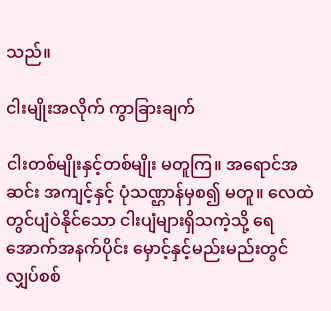သည်။

ငါးမျိုးအလိုက် ကွာခြားချက်

ငါးတစ်မျိုးနှင့်တစ်မျိုး မတူကြ။ အရောင်အဆင်း အကျင့်နှင့် ပုံသဏ္ဌာန်မှစ၍ မတူ။ လေထဲတွင်ပျံဝဲနိုင်သော ငါးပျံများရှိသကဲ့သို့ ရေအောက်အနက်ပိုင်း မှောင့်နှင့်မည်းမည်းတွင် လျှပ်စစ်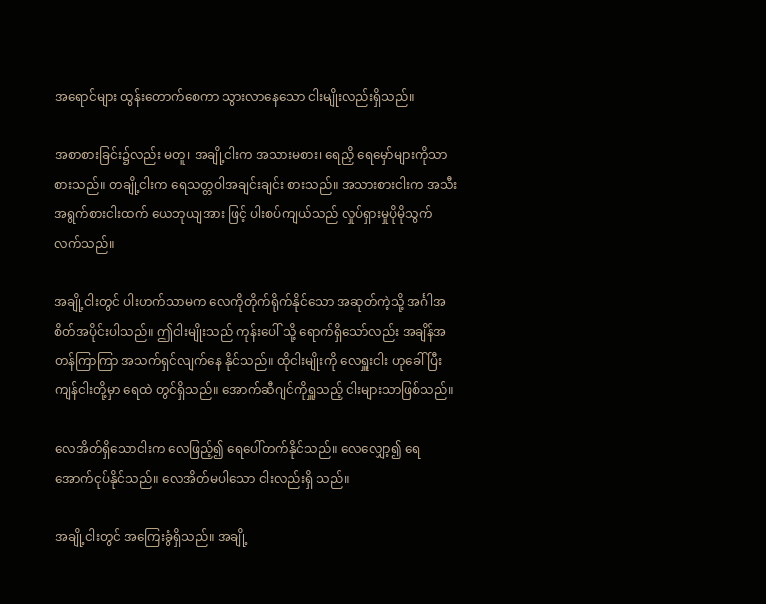အရောင်များ ထွန်းတောက်စေကာ သွားလာနေသော ငါးမျိုးလည်းရှိသည်။

အစာစားခြင်း၌လည်း မတူ၊ အချို့ငါးက အသားမစား၊ ရေညှိ ရေမှော်များကိုသာ စားသည်။ တချို့ငါးက ရေသတ္တဝါအချင်းချင်း စားသည်။ အသားစားငါးက အသီးအရွက်စားငါးထက် ယေဘုယျအား ဖြင့် ပါးစပ်ကျယ်သည် လှုပ်ရှားမှုပိုမိုသွက်လက်သည်။

အချို့ငါးတွင် ပါးဟက်သာမက လေကိုတိုက်ရိုက်နိုင်သော အဆုတ်ကဲ့သို့ အင်္ဂါအစိတ်အပိုင်းပါသည်။ ဤငါးမျိုးသည် ကုန်းပေါ် သို့ ရောက်ရှိသော်လည်း အချိန်အတန်ကြာကြာ အသက်ရှင်လျက်နေ နိုင်သည်။ ထိုငါးမျိုးကို လေရှူးငါး ဟုခေါ်ပြီး ကျန်ငါးတို့မှာ ရေထဲ တွင်ရှိသည်။ အောက်ဆီဂျင်ကိုရှူသည့် ငါးများသာဖြစ်သည်။

လေအိတ်ရှိသောငါးက လေဖြည့်၍ ရေပေါ်တက်နိုင်သည်။ လေလျှော့၍ ရေအောက်ငုပ်နိုင်သည်။ လေအိတ်မပါသော ငါးလည်းရှိ သည်။

အချို့ငါးတွင် အကြေးခွံရှိသည်။ အချို့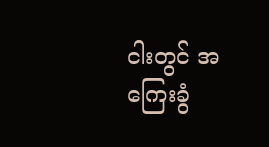ငါးတွင် အကြေးခွံ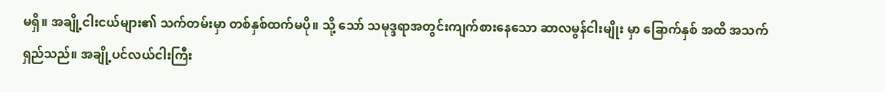မရှိ။ အချို့ငါးငယ်များ၏ သက်တမ်းမှာ တစ်နှစ်ထက်မပို။ သို့ သော် သမုဒ္ဒရာအတွင်းကျက်စားနေသော ဆာလမွန်ငါးမျိုး မှာ ခြောက်နှစ် အထိ အသက်ရှည်သည်။ အချို့ပင်လယ်ငါးကြီး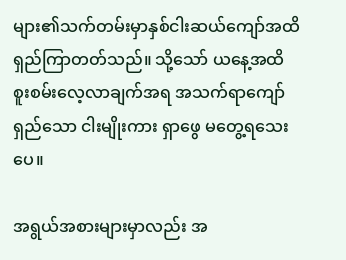များ၏သက်တမ်းမှာနှစ်ငါးဆယ်ကျော်အထိ ရှည်ကြာတတ်သည်။ သို့သော် ယနေ့အထိ စူးစမ်းလေ့လာချက်အရ အသက်ရာကျော်ရှည်သော ငါးမျိုးကား ရှာဖွေ မတွေ့ရသေးပေ။

အရွယ်အစားများမှာလည်း အ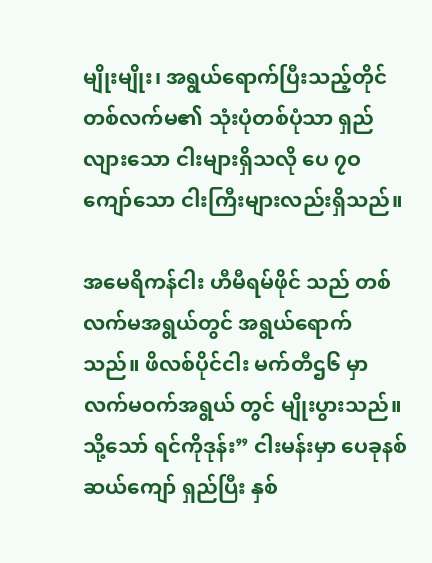မျိုးမျိုး၊ အရွယ်ရောက်ပြီးသည့်တိုင် တစ်လက်မ၏ သုံးပုံတစ်ပုံသာ ရှည်လျားသော ငါးများရှိသလို ပေ ၇ဝ ကျော်သော ငါးကြီးများလည်းရှိသည်။

အမေရိကန်ငါး ဟီမီရမ်ဖိုင် သည် တစ်လက်မအရွယ်တွင် အရွယ်ရောက်သည်။ ဖိလစ်ပိုင်ငါး မက်တီဌ၆ မှာ လက်မဝက်အရွယ် တွင် မျိုးပွားသည်။ သို့သော် ရင်ကိုဒုန်း” ငါးမန်းမှာ ပေခုနစ်ဆယ်ကျော် ရှည်ပြီး နှစ်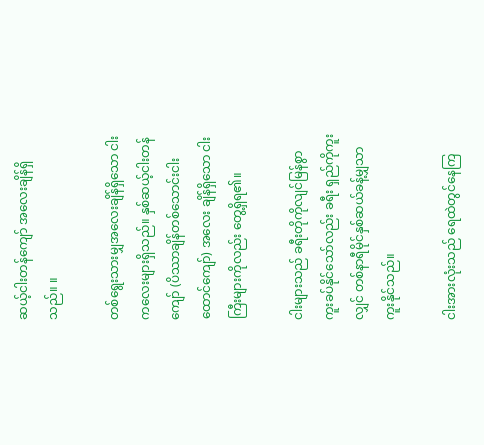ဆယ့်ငါးတန်ကျော် အလေးချိန်ရှိသည်။ ။

တစ်ရွေးသားမျှအလေးချိန်ရှိသော ငါးကလေးများရှိသည်။ နှစ်ဆယ့်ငါးတန်ကျော် (ပိဿာချိန်တစ်သောင်းငါးထောင်ကျော်) အလေး ချိန်ရှိသော ငါးကြီးများကိုလည်း တွေ့ရှိရ၏။

ငါးများသည် ခရီးတိုကိုလျင်မြန်စွာ ကူးခပ်နိုင်သော်လည်း ခရီး ရှည်ကိုကူးလျှင် တစ်နာရီမိုင်နှစ်ဆယ်ခန့်မျှသာ ကူးနိုင်သည်။

ငါးအားလုံးသည် ရေထဲတွင်နေကြ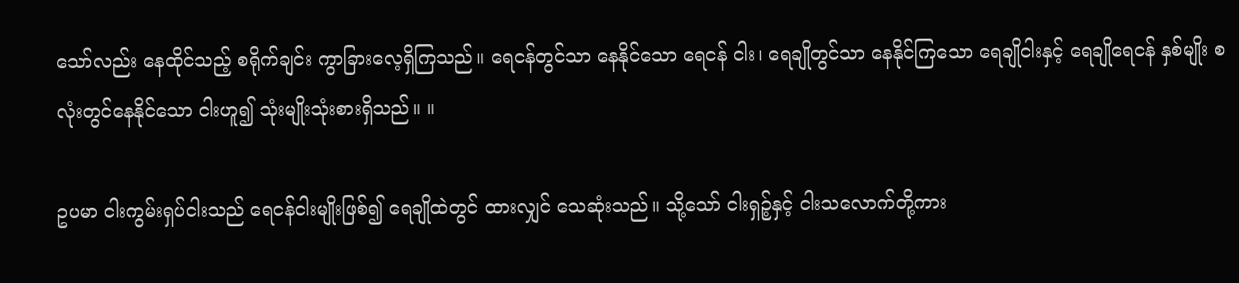သော်လည်း နေထိုင်သည့် စရိုက်ချင်း ကွာခြားလေ့ရှိကြသည်။ ရေငန်တွင်သာ နေနိုင်သော ရေငန် ငါး၊ ရေချိုတွင်သာ နေနိုင်ကြသော ရေချိုငါးနှင့် ရေချိုရေငန် နှစ်မျိုး စလုံးတွင်နေနိုင်သော ငါးဟူ၍ သုံးမျိုးသုံးစားရှိသည်။ ။

ဥပမာ ငါးကွမ်းရှပ်ငါးသည် ရေငန်ငါးမျိုးဖြစ်၍ ရေချိုထဲတွင် ထားလျှင် သေဆုံးသည်။ သို့သော် ငါးရှဉ့်နှင့် ငါးသလောက်တို့ကား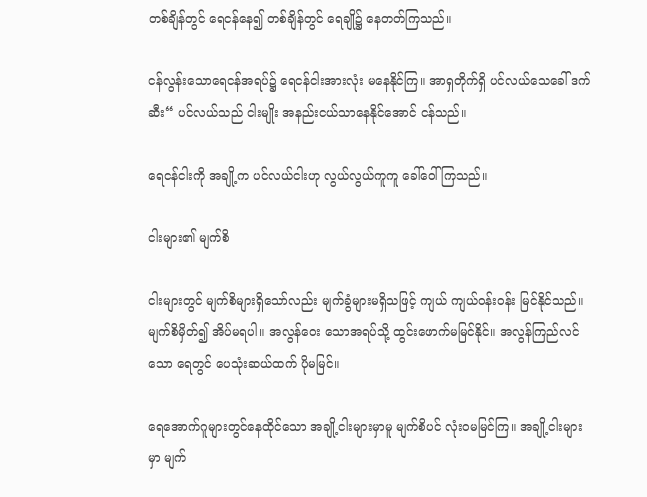တစ်ချိန်တွင် ရေငန်နေ၍ တစ်ချိန်တွင် ရေချို၌ နေတတ်ကြသည်။

ငန်လွန်းသောရေငန်အရပ်၌ ရေငန်ငါးအားလုံး မနေနိုင်ကြ။ အာရှတိုက်ရှိ ပင်လယ်သေခေါ် ဒက်ဆီး“ ပင်လယ်သည် ငါးမျိုး အနည်းငယ်သာနေနိုင်အောင် ငန်သည်။

ရေငန်ငါးကို အချို့က ပင်လယ်ငါးဟု လွယ်လွယ်ကူကူ ခေါ်ဝေါ် ကြသည်။

ငါးများ၏ မျက်စိ

ငါးများတွင် မျက်စိများရှိသော်လည်း မျက်ခွံများမရှိသဖြင့် ကျယ် ကျယ်ဝန်းဝန်း မြင်နိုင်သည်။ မျက်စိမှိတ်၍ အိပ်မရပါ။ အလွန်ဝေး သောအရပ်သို့ ထွင်းဖောက်မမြင်နိုင်။ အလွန်ကြည်လင်သော ရေတွင် ပေသုံးဆယ်ထက် ပိုမမြင်။

ရေအောက်ဂူများတွင်နေထိုင်သော အချို့ငါးများမှာမူ မျက်စိပင် လုံးဝမမြင်ကြ။ အချို့ငါးများမှာ မျက်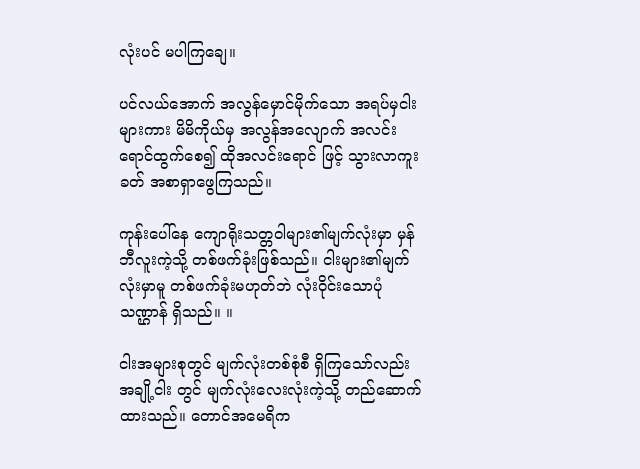လုံးပင် မပါကြချေ။

ပင်လယ်အောက် အလွန်မှောင်မိုက်သော အရပ်မှငါးများကား မိမိကိုယ်မှ အလွန်အလျောက် အလင်းရောင်ထွက်စေ၍ ထိုအလင်းရောင် ဖြင့် သွားလာကူးခတ် အစာရှာဖွေကြသည်။

ကုန်းပေါ်နေ ကျောရိုးသတ္တဝါများ၏မျက်လုံးမှာ မှန်ဘီလူးကဲ့သို့ တစ်ဖက်ခုံးဖြစ်သည်။ ငါးများ၏မျက်လုံးမှာမူ တစ်ဖက်ခုံးမဟုတ်ဘဲ လုံးဝိုင်းသောပုံသဏ္ဌာန် ရှိသည်။ ။

ငါးအများစုတွင် မျက်လုံးတစ်စုံစီ ရှိကြသော်လည်း အချို့ငါး တွင် မျက်လုံးလေးလုံးကဲ့သို့ တည်ဆောက်ထားသည်။ တောင်အမေရိက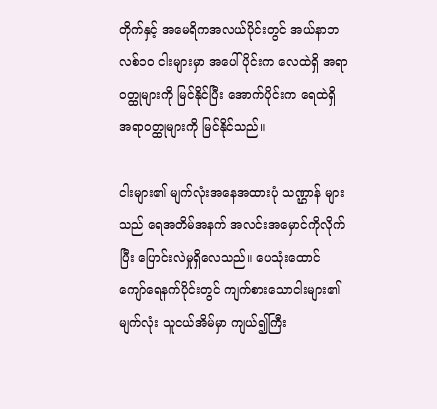တိုက်နှင့် အမေရိကအလယ်ပိုင်းတွင် အယ်နာဘလစ်၁၀ ငါးများမှာ အပေါ်ပိုင်းက လေထဲရှိ အရာဝတ္ထုများကို မြင်နိုင်ပြီး အောက်ပိုင်းက ရေထဲရှိ အရာဝတ္ထုများကို မြင်နိုင်သည်။

ငါးများ၏ မျက်လုံးအနေအထားပုံ သဏ္ဌာန် များသည် ရေအတိမ်အနက် အလင်းအမှောင်ကိုလိုက်ပြီး ပြောင်းလဲမှုရှိလေသည်။ ပေသုံးထောင် ကျော်ရေနက်ပိုင်းတွင် ကျက်စားသောငါးများ၏ မျက်လုံး သူငယ်အိမ်မှာ ကျယ်၍ကြီး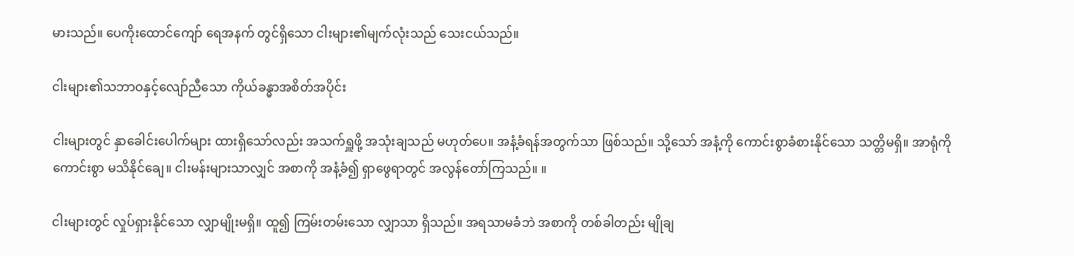မားသည်။ ပေကိုးထောင်ကျော် ရေအနက် တွင်ရှိသော ငါးများ၏မျက်လုံးသည် သေးငယ်သည်။

ငါးများ၏သဘာဝနှင့်လျော်ညီသော ကိုယ်ခန္ဓာအစိတ်အပိုင်း

ငါးများတွင် နှာခေါင်းပေါက်များ ထားရှိသော်လည်း အသက်ရှူဖို့ အသုံးချသည် မဟုတ်ပေ။ အနံ့ခံရန်အတွက်သာ ဖြစ်သည်။ သို့သော် အနံ့ကို ကောင်းစွာခံစားနိုင်သော သတ္တိမရှိ။ အာရုံကို ကောင်းစွာ မသိနိုင်ချေ။ ငါးမန်းများသာလျှင် အစာကို အနံ့ခံ၍ ရှာဖွေရာတွင် အလွန်တော်ကြသည်။ ။

ငါးများတွင် လှုပ်ရှားနိုင်သော လျှာမျိုးမရှိ။ ထူ၍ ကြမ်းတမ်းသော လျှာသာ ရှိသည်။ အရသာမခံဘဲ အစာကို တစ်ခါတည်း မျိုချ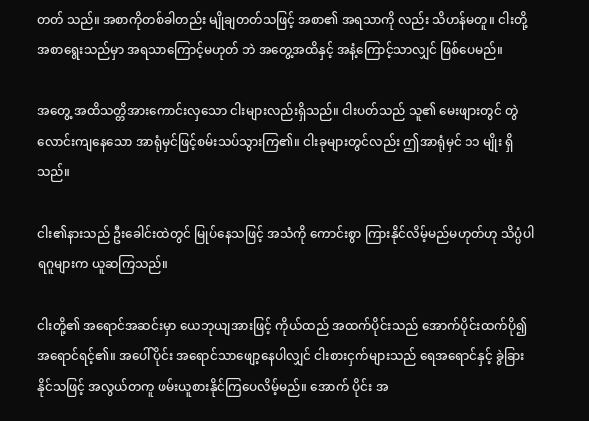တတ် သည်။ အစာကိုတစ်ခါတည်း မျိုချတတ်သဖြင့် အစာ၏ အရသာကို လည်း သိဟန်မတူ။ ငါးတို့ အစာရွေးသည်မှာ အရသာကြောင့်မဟုတ် ဘဲ အတွေ့အထိနှင့် အနံ့ကြောင့်သာလျှင် ဖြစ်ပေမည်။

အတွေ့ အထိသတ္တိအားကောင်းလှသော ငါးများလည်းရှိသည်။ ငါးပတ်သည် သူ၏ မေးဖျားတွင် တွဲလောင်းကျနေသော အာရုံမှင်ဖြင့်စမ်းသပ်သွားကြ၏။ ငါးခုများတွင်လည်း ဤအာရုံမှင် ၁၁ မျိုး ရှိသည်။

ငါး၏နားသည် ဦးခေါင်းထဲတွင် မြုပ်နေသဖြင့် အသံကို ကောင်းစွာ ကြားနိုင်လိမ့်မည်မဟုတ်ဟု သိပ္ပံပါရဂူများက ယူဆကြသည်။

ငါးတို့၏ အရောင်အဆင်းမှာ ယေဘုယျအားဖြင့် ကိုယ်ထည် အထက်ပိုင်းသည် အောက်ပိုင်းထက်ပို၍ အရောင်ရင့်၏။ အပေါ်ပိုင်း အရောင်သာဖျော့နေပါလျှင် ငါးစားငှက်များသည် ရေအရောင်နှင့် ခွဲခြားနိုင်သဖြင့် အလွယ်တကူ ဖမ်းယူစားနိုင်ကြပေလိမ့်မည်။ အောက် ပိုင်း အ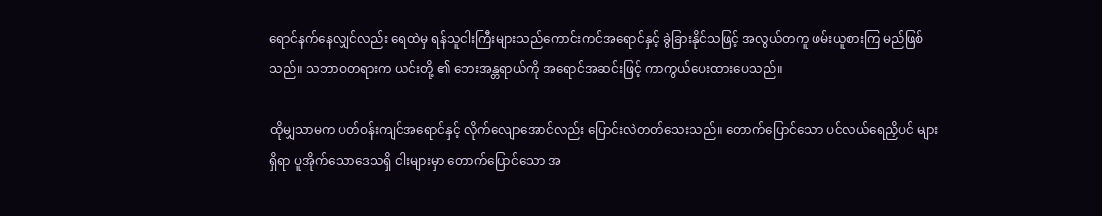ရောင်နက်နေလျှင်လည်း ရေထဲမှ ရန်သူငါးကြီးများသည်ကောင်းကင်အရောင်နှင့် ခွဲခြားနိုင်သဖြင့် အလွယ်တကူ ဖမ်းယူစားကြ မည်ဖြစ်သည်။ သဘာဝတရားက ယင်းတို့ ၏ ဘေးအန္တရာယ်ကို အရောင်အဆင်းဖြင့် ကာကွယ်ပေးထားပေသည်။

ထိုမျှသာမက ပတ်ဝန်းကျင်အရောင်နှင့် လိုက်လျောအောင်လည်း ပြောင်းလဲတတ်သေးသည်။ တောက်ပြောင်သော ပင်လယ်ရေညှိပင် များရှိရာ ပူအိုက်သောဒေသရှိ ငါးများမှာ တောက်ပြောင်သော အ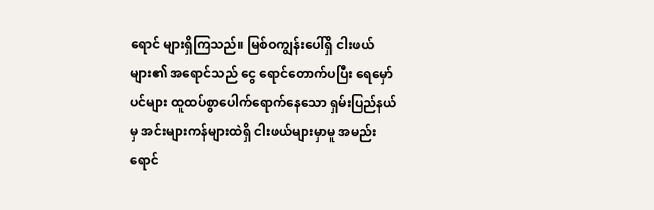ရောင် များရှိကြသည်။ မြစ်ဝကျွန်းပေါ်ရှိ ငါးဖယ်များ၏ အရောင်သည် ငွေ ရောင်တောက်ပပြီး ရေမှော်ပင်များ ထူထပ်စွာပေါက်ရောက်နေသော ရှမ်းပြည်နယ်မှ အင်းများကန်များထဲရှိ ငါးဖယ်များမှာမူ အမည်းရောင်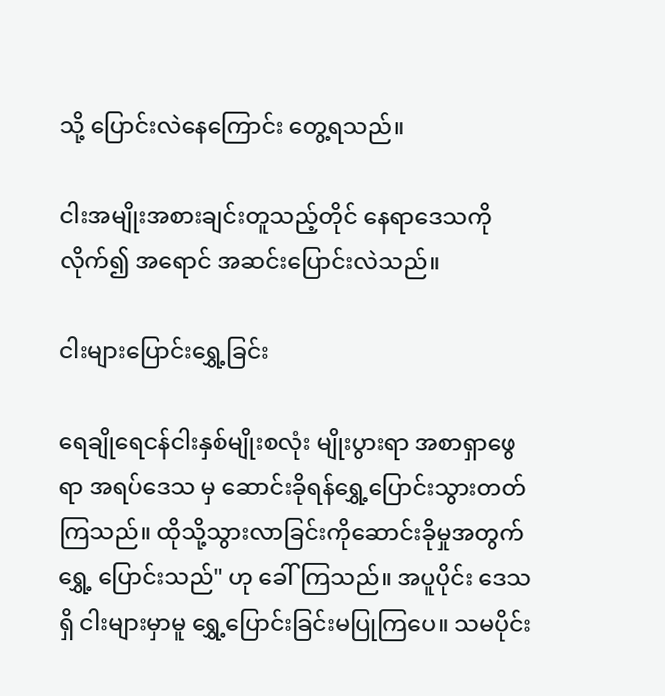သို့ ပြောင်းလဲနေကြောင်း တွေ့ရသည်။

ငါးအမျိုးအစားချင်းတူသည့်တိုင် နေရာဒေသကိုလိုက်၍ အရောင် အဆင်းပြောင်းလဲသည်။

ငါးများပြောင်းရွှေ့ခြင်း

ရေချိုရေငန်ငါးနှစ်မျိုးစလုံး မျိုးပွားရာ အစာရှာဖွေရာ အရပ်ဒေသ မှ ဆောင်းခိုရန်ရွှေ့ပြောင်းသွားတတ်ကြသည်။ ထိုသို့သွားလာခြင်းကိုဆောင်းခိုမှုအတွက် ရွှေ့ ပြောင်းသည်" ဟု ခေါ်ကြသည်။ အပူပိုင်း ဒေသရှိ ငါးများမှာမူ ရွှေ့ပြောင်းခြင်းမပြုကြပေ။ သမပိုင်း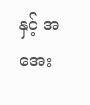နှင့် အအေး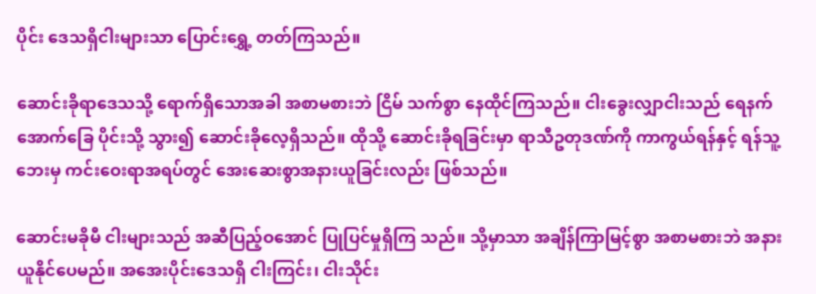ပိုင်း ဒေသရှိငါးများသာ ပြောင်းရွှေ့ တတ်ကြသည်။

ဆောင်းခိုရာဒေသသို့ ရောက်ရှိသောအခါ အစာမစားဘဲ ငြိမ် သက်စွာ နေထိုင်ကြသည်။ ငါးခွေးလျှာငါးသည် ရေနက် အောက်ခြေ ပိုင်းသို့ သွား၍ ဆောင်းခိုလေ့ရှိသည်။ ထိုသို့ ဆောင်းခိုရခြင်းမှာ ရာသီဥတုဒဏ်ကို ကာကွယ်ရန်နှင့် ရန်သူ့ဘေးမှ ကင်းဝေးရာအရပ်တွင် အေးဆေးစွာအနားယူခြင်းလည်း ဖြစ်သည်။

ဆောင်းမခိုမီ ငါးများသည် အဆီပြည့်ဝအောင် ပြုပြင်မှုရှိကြ သည်။ သို့မှာသာ အချိန်ကြာမြင့်စွာ အစာမစားဘဲ အနားယူနိုင်ပေမည်။ အအေးပိုင်းဒေသရှိ ငါးကြင်း၊ ငါးသိုင်း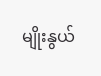မျိုးနွယ်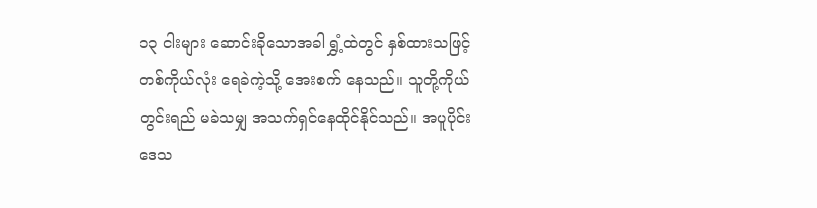၁၃ ငါးများ ဆောင်းခိုသောအခါ ရွှံ့ထဲတွင် နှစ်ထားသဖြင့် တစ်ကိုယ်လုံး ရေခဲကဲ့သို့ အေးစက် နေသည်။ သူတို့ကိုယ်တွင်းရည် မခဲသမျှ အသက်ရှင်နေထိုင်နိုင်သည်။ အပူပိုင်းဒေသ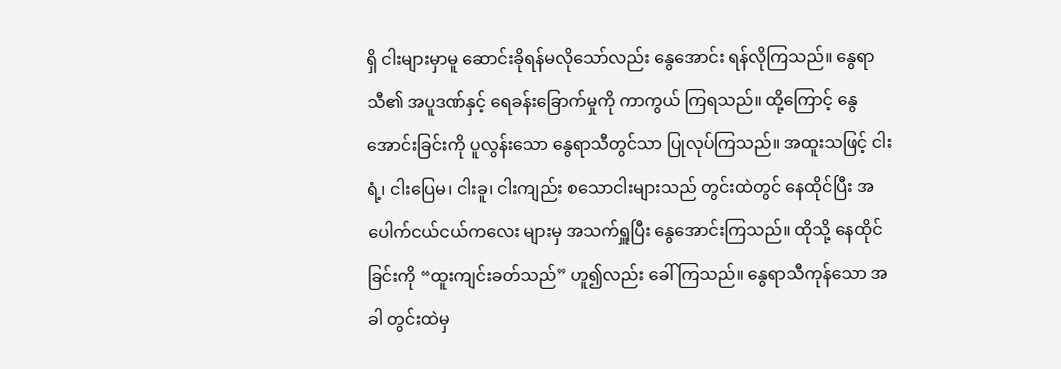ရှိ ငါးများမှာမူ ဆောင်းခိုရန်မလိုသော်လည်း နွေအောင်း ရန်လိုကြသည်။ နွေရာသီ၏ အပူဒဏ်နှင့် ရေခန်းခြောက်မှုကို ကာကွယ် ကြရသည်။ ထို့ကြောင့် နွေအောင်းခြင်းကို ပူလွန်းသော နွေရာသီတွင်သာ ပြုလုပ်ကြသည်။ အထူးသဖြင့် ငါးရံ့၊ ငါးပြေမ၊ ငါးခူ၊ ငါးကျည်း စသောငါးများသည် တွင်းထဲတွင် နေထိုင်ပြီး အပေါက်ငယ်ငယ်ကလေး များမှ အသက်ရှူပြီး နွေအောင်းကြသည်။ ထိုသို့ နေထိုင်ခြင်းကို “ထူးကျင်းခတ်သည်” ဟူ၍လည်း ခေါ်ကြသည်။ နွေရာသီကုန်သော အခါ တွင်းထဲမှ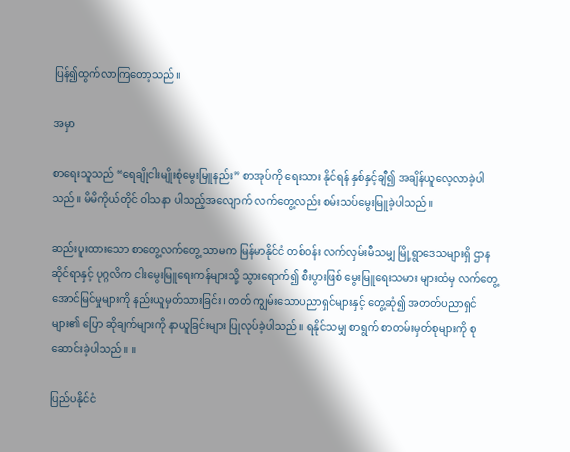ပြန်၍ထွက်လာကြတော့သည်။

အမှာ

စာရေးသူသည် “ရေချိုငါးမျိုးစုံမွေးမြူနည်း” စာအုပ်ကို ရေးသား နိုင်ရန် နှစ်နှင့်ချီ၍ အချိန်ယူလေ့လာခဲ့ပါသည်။ မိမိကိုယ်တိုင် ဝါသနာ ပါသည့်အလျောက် လက်တွေ့လည်း စမ်းသပ်မွေးမြူခဲ့ပါသည်။

ဆည်းပူးထားသော စာတွေ့လက်တွေ့ သာမက မြန်မာနိုင်ငံ တစ်ဝန်း လက်လှမ်းမီသမျှ မြို့ရွာဒေသများရှိ ဌာနဆိုင်ရာနှင့် ပုဂ္ဂလိက ငါးမွေးမြူရေးကန်များသို့ သွားရောက်၍ စီးပွားဖြစ် မွေးမြူရေးသမား များထံမှ လက်တွေ့ အောင်မြင်မှုများကို နည်းယူမှတ်သားခြင်း၊ တတ် ကျွမ်းသောပညာရှင်များနှင့် တွေ့ဆုံ၍ အတတ်ပညာရှင်များ၏ ပြော ဆိုချက်များကို နာယူခြင်းများ ပြုလုပ်ခဲ့ပါသည်။ ရနိုင်သမျှ စာရွက် စာတမ်းမှတ်စုများကို စုဆောင်းခဲ့ပါသည်။ ။

ပြည်ပနိုင်ငံ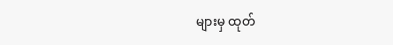များမှ ထုတ်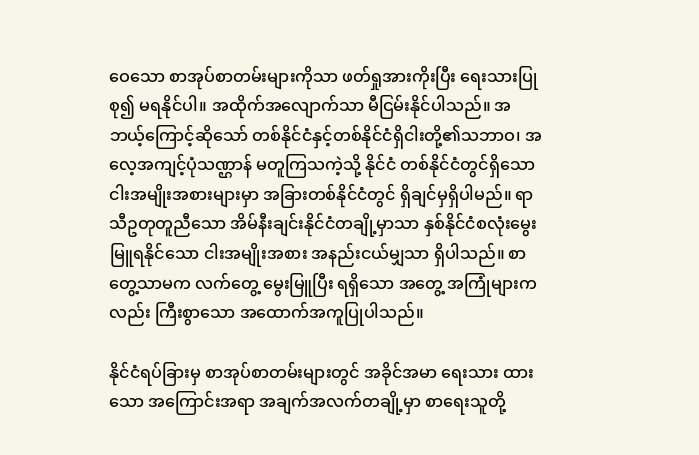ဝေသော စာအုပ်စာတမ်းများကိုသာ ဖတ်ရှုအားကိုးပြီး ရေးသားပြုစု၍ မရနိုင်ပါ။ အထိုက်အလျောက်သာ မီငြမ်းနိုင်ပါသည်။ အဘယ့်ကြောင့်ဆိုသော် တစ်နိုင်ငံနှင့်တစ်နိုင်ငံရှိငါးတို့၏သဘာဝ၊ အလေ့အကျင့်ပုံသဏ္ဌာန် မတူကြသကဲ့သို့ နိုင်ငံ တစ်နိုင်ငံတွင်ရှိသော ငါးအမျိုးအစားများမှာ အခြားတစ်နိုင်ငံတွင် ရှိချင်မှရှိပါမည်။ ရာသီဥတုတူညီသော အိမ်နီးချင်းနိုင်ငံတချို့မှာသာ နှစ်နိုင်ငံစလုံးမွေးမြူရနိုင်သော ငါးအမျိုးအစား အနည်းငယ်မျှသာ ရှိပါသည်။ စာတွေ့သာမက လက်တွေ့ မွေးမြူပြီး ရရှိသော အတွေ့ အကြုံများကလည်း ကြီးစွာသော အထောက်အကူပြုပါသည်။

နိုင်ငံရပ်ခြားမှ စာအုပ်စာတမ်းများတွင် အခိုင်အမာ ရေးသား ထားသော အကြောင်းအရာ အချက်အလက်တချို့မှာ စာရေးသူတို့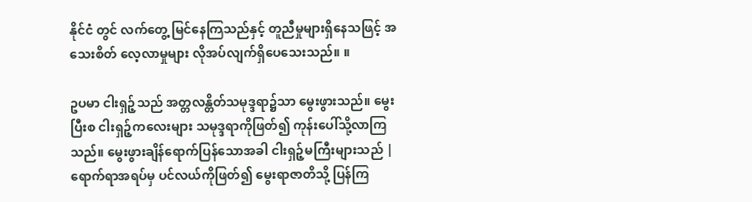နိုင်ငံ တွင် လက်တွေ့ မြင်နေကြသည်နှင့် တူညီမှုများရှိနေသဖြင့် အသေးစိတ် လေ့လာမှုများ လိုအပ်လျက်ရှိပေသေးသည်။ ။

ဥပမာ ငါးရှဉ့်သည် အတ္တလန္တိတ်သမုဒ္ဒရာ၌သာ မွေးဖွားသည်။ မွေးပြီးစ ငါးရှဉ့်ကလေးများ သမုဒ္ဒရာကိုဖြတ်၍ ကုန်းပေါ်သို့လာကြ သည်။ မွေးဖွားချိန်ရောက်ပြန်သောအခါ ငါးရှဉ့်မကြီးများသည် | ရောက်ရာအရပ်မှ ပင်လယ်ကိုဖြတ်၍ မွေးရာဇာတိသို့ ပြန်ကြ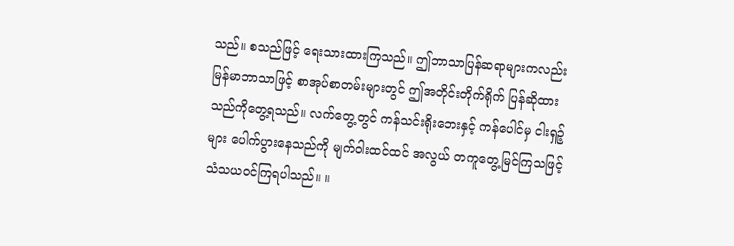သည်။ စသည်ဖြင့် ရေးသားထားကြသည်။ ဤဘာသာပြန်ဆရာများကလည်း မြန်မာဘာသာဖြင့် စာအုပ်စာတမ်းများတွင် ဤအတိုင်းတိုက်ရိုက် ပြန်ဆိုထားသည်ကိုတွေ့ရသည်။ လက်တွေ့တွင် ကန်သင်းရိုးဘေးနှင့် ကန်ပေါင်မှ ငါးရှဉ့်များ ပေါက်ပွားနေသည်ကို မျက်ဝါးထင်ထင် အလွယ် တကူတွေ့မြင်ကြသဖြင့် သံသယဝင်ကြရပါသည်။ ။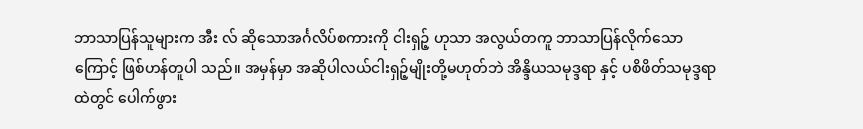ဘာသာပြန်သူများက အီး လ် ဆိုသောအင်္ဂလိပ်စကားကို ငါးရှဉ့် ဟုသာ အလွယ်တကူ ဘာသာပြန်လိုက်သောကြောင့် ဖြစ်ဟန်တူပါ သည်။ အမှန်မှာ အဆိုပါလယ်ငါးရှဉ့်မျိုးတို့မဟုတ်ဘဲ အိန္ဒိယသမုဒ္ဒရာ နှင့် ပစိဖိတ်သမုဒ္ဒရာထဲတွင် ပေါက်ဖွား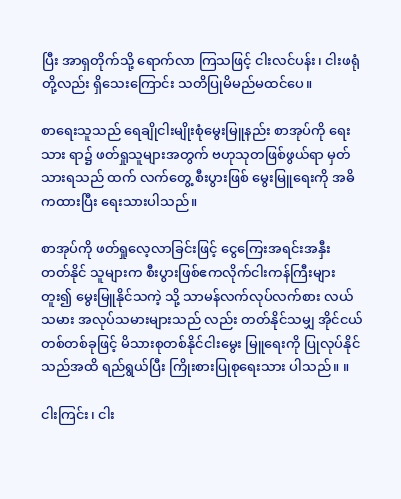ပြီး အာရှတိုက်သို့ ရောက်လာ ကြသဖြင့် ငါးလင်ပန်း၊ ငါးဖရုံတို့လည်း ရှိသေးကြောင်း သတိပြုမိမည်မထင်ပေ။

စာရေးသူသည် ရေချိုငါးမျိုးစုံမွေးမြူနည်း စာအုပ်ကို ရေးသား ရာ၌ ဖတ်ရှုသူများအတွက် ဗဟုသုတဖြစ်ဖွယ်ရာ မှတ်သားရသည် ထက် လက်တွေ့ စီးပွားဖြစ် မွေးမြူရေးကို အဓိကထားပြီး ရေးသားပါသည်။

စာအုပ်ကို ဖတ်ရှုလေ့လာခြင်းဖြင့် ငွေကြေးအရင်းအနှီး တတ်နိုင် သူများက စီးပွားဖြစ်ဧကလိုက်ငါးကန်ကြီးများတူး၍ မွေးမြူနိုင်သကဲ့ သို့ သာမန်လက်လုပ်လက်စား လယ်သမား အလုပ်သမားများသည် လည်း တတ်နိုင်သမျှ အိုင်ငယ်တစ်တစ်ခုဖြင့် မိသားစုတစ်နိုင်ငါးမွေး မြူရေးကို ပြုလုပ်နိုင်သည်အထိ ရည်ရွယ်ပြီး ကြိုးစားပြုစုရေးသား ပါသည်။ ။

ငါးကြင်း၊ ငါး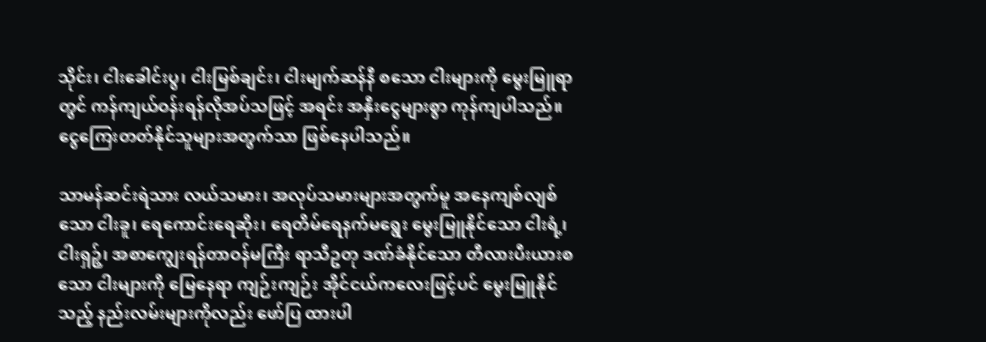သိုင်း၊ ငါးခေါင်းပွ၊ ငါးမြစ်ချင်း၊ ငါးမျက်ဆန်နီ စသော ငါးများကို မွေးမြူရာတွင် ကန်ကျယ်ဝန်းရန်လိုအပ်သဖြင့် အရင်း အနှီးငွေများစွာ ကုန်ကျပါသည်။ ငွေကြေးတတ်နိုင်သူများအတွက်သာ ဖြစ်နေပါသည်။

သာမန်ဆင်းရဲသား လယ်သမား၊ အလုပ်သမားများအတွက်မူ အနေကျစ်လျစ်သော ငါးခူ၊ ရေကောင်းရေဆိုး၊ ရေတိမ်ရေနက်မရွေး မွေးမြူနိုင်သော ငါးရံ့၊ ငါးရှဉ့်၊ အစာကျွေးရန်တာဝန်မကြီး ရာသီဥတု ဒဏ်ခံနိုင်သော တီလားပီးယားစသော ငါးများကို မြေနေရာ ကျဉ်းကျဉ်း အိုင်ငယ်ကလေးဖြင့်ပင် မွေးမြူနိုင်သည့် နည်းလမ်းများကိုလည်း ဖော်ပြ ထားပါ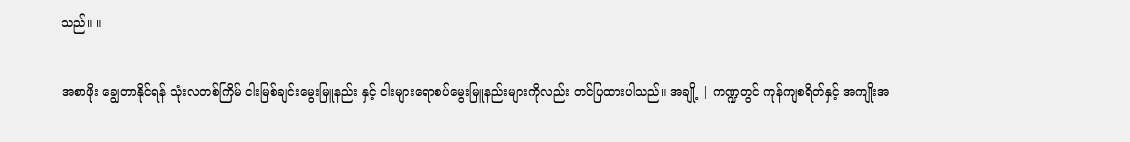သည်။ ။

အစာဖိုး ချွေတာနိုင်ရန် သုံးလတစ်ကြိမ် ငါးမြစ်ချင်းမွေးမြူနည်း နှင့် ငါးများရောစပ်မွေးမြူနည်းများကိုလည်း တင်ပြထားပါသည်။ အချို့ | ကဏ္ဍတွင် ကုန်ကျစရိတ်နှင့် အကျိုးအ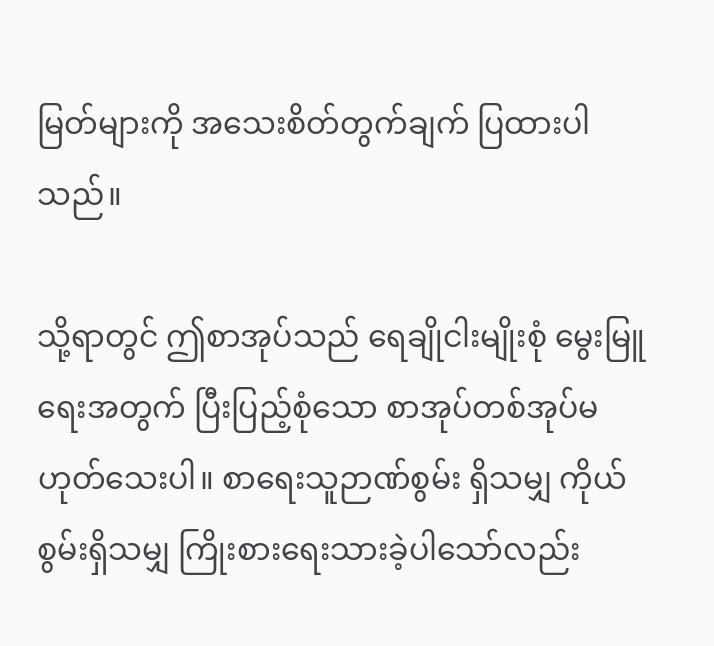မြတ်များကို အသေးစိတ်တွက်ချက် ပြထားပါသည်။

သို့ရာတွင် ဤစာအုပ်သည် ရေချိုငါးမျိုးစုံ မွေးမြူရေးအတွက် ပြီးပြည့်စုံသော စာအုပ်တစ်အုပ်မဟုတ်သေးပါ။ စာရေးသူဉာဏ်စွမ်း ရှိသမျှ ကိုယ်စွမ်းရှိသမျှ ကြိုးစားရေးသားခဲ့ပါသော်လည်း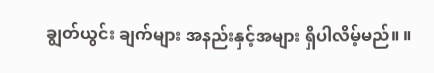ချွတ်ယွင်း ချက်များ အနည်းနှင့်အများ ရှိပါလိမ့်မည်။ ။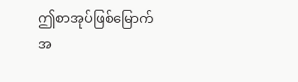ဤစာအုပ်ဖြစ်မြောက်အ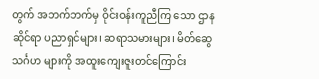တွက် အဘက်ဘက်မှ ဝိုင်းဝန်းကူညီကြ သော ဌာနဆိုင်ရာ ပညာရှင်များ၊ ဆရာသမားများ၊ မိတ်ဆွေသင်္ဂဟ များကို အထူးကျေးဇူးတင်ကြောင်း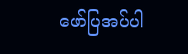ဖော်ပြအပ်ပါ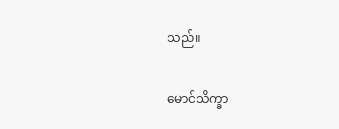သည်။

မောင်သိက္ခာ